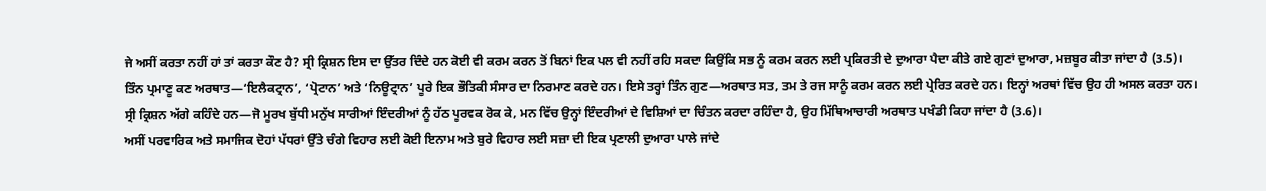ਜੇ ਅਸੀਂ ਕਰਤਾ ਨਹੀਂ ਹਾਂ ਤਾਂ ਕਰਤਾ ਕੌਣ ਹੈ? ਸ੍ਰੀ ਕ੍ਰਿਸ਼ਨ ਇਸ ਦਾ ਉੱਤਰ ਦਿੰਦੇ ਹਨ ਕੋਈ ਵੀ ਕਰਮ ਕਰਨ ਤੋਂ ਬਿਨਾਂ ਇਕ ਪਲ ਵੀ ਨਹੀਂ ਰਹਿ ਸਕਦਾ ਕਿਉਂਕਿ ਸਭ ਨੂੰ ਕਰਮ ਕਰਨ ਲਈ ਪ੍ਰਕਿਰਤੀ ਦੇ ਦੁਆਰਾ ਪੈਦਾ ਕੀਤੇ ਗਏ ਗੁਣਾਂ ਦੁਆਰਾ, ਮਜ਼ਬੂਰ ਕੀਤਾ ਜਾਂਦਾ ਹੈ (3.5)।
ਤਿੰਨ ਪ੍ਰਮਾਣੂ ਕਣ ਅਰਥਾਤ—‘ਇਲੈਕਟ੍ਰਾਨ’, ‘ਪ੍ਰੋਟਾਨ’ ਅਤੇ ‘ਨਿਊਟ੍ਰਾਨ’ ਪੂਰੇ ਇਕ ਭੌਤਿਕੀ ਸੰਸਾਰ ਦਾ ਨਿਰਮਾਣ ਕਰਦੇ ਹਨ। ਇਸੇ ਤਰ੍ਹਾਂ ਤਿੰਨ ਗੁਣ—ਅਰਥਾਤ ਸਤ, ਤਮ ਤੇ ਰਜ ਸਾਨੂੰ ਕਰਮ ਕਰਨ ਲਈ ਪ੍ਰੇਰਿਤ ਕਰਦੇ ਹਨ। ਇਨ੍ਹਾਂ ਅਰਥਾਂ ਵਿੱਚ ਉਹ ਹੀ ਅਸਲ ਕਰਤਾ ਹਨ।
ਸ੍ਰੀ ਕ੍ਰਿਸ਼ਨ ਅੱਗੇ ਕਹਿੰਦੇ ਹਨ—ਜੋ ਮੂਰਖ ਬੁੱਧੀ ਮਨੁੱਖ ਸਾਰੀਆਂ ਇੰਦਰੀਆਂ ਨੂੰ ਹੱਠ ਪੂਰਵਕ ਰੋਕ ਕੇ, ਮਨ ਵਿੱਚ ਉਨ੍ਹਾਂ ਇੰਦਰੀਆਂ ਦੇ ਵਿਸ਼ਿਆਂ ਦਾ ਚਿੰਤਨ ਕਰਦਾ ਰਹਿੰਦਾ ਹੈ, ਉਹ ਮਿੱਥਿਆਚਾਰੀ ਅਰਥਾਤ ਪਖੰਡੀ ਕਿਹਾ ਜਾਂਦਾ ਹੈ (3.6)।
ਅਸੀਂ ਪਰਵਾਰਿਕ ਅਤੇ ਸਮਾਜਿਕ ਦੋਹਾਂ ਪੱਧਰਾਂ ਉੱਤੇ ਚੰਗੇ ਵਿਹਾਰ ਲਈ ਕੋਈ ਇਨਾਮ ਅਤੇ ਬੁਰੇ ਵਿਹਾਰ ਲਈ ਸਜ਼ਾ ਦੀ ਇਕ ਪ੍ਰਣਾਲੀ ਦੁਆਰਾ ਪਾਲੇ ਜਾਂਦੇ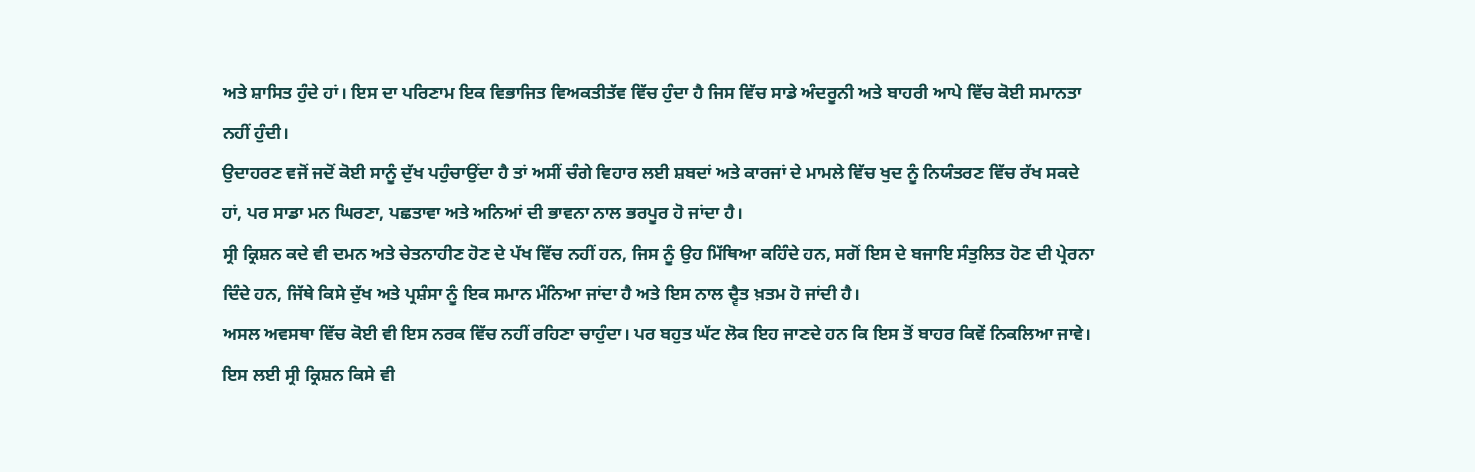ਅਤੇ ਸ਼ਾਸਿਤ ਹੁੰਦੇ ਹਾਂ। ਇਸ ਦਾ ਪਰਿਣਾਮ ਇਕ ਵਿਭਾਜਿਤ ਵਿਅਕਤੀਤੱਵ ਵਿੱਚ ਹੁੰਦਾ ਹੈ ਜਿਸ ਵਿੱਚ ਸਾਡੇ ਅੰਦਰੂਨੀ ਅਤੇ ਬਾਹਰੀ ਆਪੇ ਵਿੱਚ ਕੋਈ ਸਮਾਨਤਾ ਨਹੀਂ ਹੁੰਦੀ।
ਉਦਾਹਰਣ ਵਜੋਂ ਜਦੋਂ ਕੋਈ ਸਾਨੂੰ ਦੁੱਖ ਪਹੁੰਚਾਉਂਦਾ ਹੈ ਤਾਂ ਅਸੀਂ ਚੰਗੇ ਵਿਹਾਰ ਲਈ ਸ਼ਬਦਾਂ ਅਤੇ ਕਾਰਜਾਂ ਦੇ ਮਾਮਲੇ ਵਿੱਚ ਖੁਦ ਨੂੰ ਨਿਯੰਤਰਣ ਵਿੱਚ ਰੱਖ ਸਕਦੇ ਹਾਂ, ਪਰ ਸਾਡਾ ਮਨ ਘਿਰਣਾ, ਪਛਤਾਵਾ ਅਤੇ ਅਨਿਆਂ ਦੀ ਭਾਵਨਾ ਨਾਲ ਭਰਪੂਰ ਹੋ ਜਾਂਦਾ ਹੈ।
ਸ੍ਰੀ ਕ੍ਰਿਸ਼ਨ ਕਦੇ ਵੀ ਦਮਨ ਅਤੇ ਚੇਤਨਾਹੀਣ ਹੋਣ ਦੇ ਪੱਖ ਵਿੱਚ ਨਹੀਂ ਹਨ, ਜਿਸ ਨੂੰ ਉਹ ਮਿੱਥਿਆ ਕਹਿੰਦੇ ਹਨ, ਸਗੋਂ ਇਸ ਦੇ ਬਜਾਇ ਸੰਤੁਲਿਤ ਹੋਣ ਦੀ ਪ੍ਰੇਰਨਾ ਦਿੰਦੇ ਹਨ, ਜਿੱਥੇ ਕਿਸੇ ਦੁੱਖ ਅਤੇ ਪ੍ਰਸ਼ੰਸਾ ਨੂੰ ਇਕ ਸਮਾਨ ਮੰਨਿਆ ਜਾਂਦਾ ਹੈ ਅਤੇ ਇਸ ਨਾਲ ਦ੍ਵੈਤ ਖ਼ਤਮ ਹੋ ਜਾਂਦੀ ਹੈ।
ਅਸਲ ਅਵਸਥਾ ਵਿੱਚ ਕੋਈ ਵੀ ਇਸ ਨਰਕ ਵਿੱਚ ਨਹੀਂ ਰਹਿਣਾ ਚਾਹੁੰਦਾ। ਪਰ ਬਹੁਤ ਘੱਟ ਲੋਕ ਇਹ ਜਾਣਦੇ ਹਨ ਕਿ ਇਸ ਤੋਂ ਬਾਹਰ ਕਿਵੇਂ ਨਿਕਲਿਆ ਜਾਵੇ। ਇਸ ਲਈ ਸ੍ਰੀ ਕ੍ਰਿਸ਼ਨ ਕਿਸੇ ਵੀ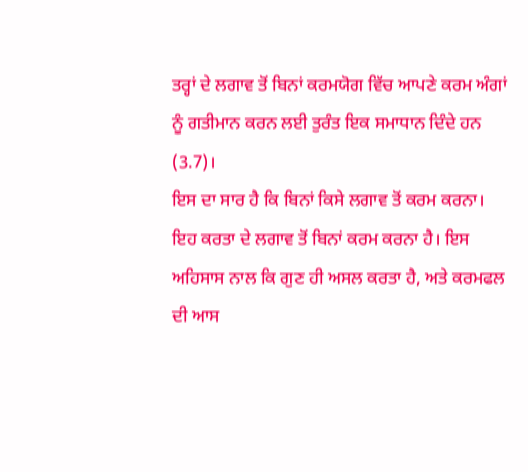ਤਰ੍ਹਾਂ ਦੇ ਲਗਾਵ ਤੋਂ ਬਿਨਾਂ ਕਰਮਯੋਗ ਵਿੱਚ ਆਪਣੇ ਕਰਮ ਅੰਗਾਂ ਨੂੰ ਗਤੀਮਾਨ ਕਰਨ ਲਈ ਤੁਰੰਤ ਇਕ ਸਮਾਧਾਨ ਦਿੰਦੇ ਹਨ (3.7)।
ਇਸ ਦਾ ਸਾਰ ਹੈ ਕਿ ਬਿਨਾਂ ਕਿਸੇ ਲਗਾਵ ਤੋਂ ਕਰਮ ਕਰਨਾ। ਇਹ ਕਰਤਾ ਦੇ ਲਗਾਵ ਤੋਂ ਬਿਨਾਂ ਕਰਮ ਕਰਨਾ ਹੈ। ਇਸ ਅਹਿਸਾਸ ਨਾਲ ਕਿ ਗੁਣ ਹੀ ਅਸਲ ਕਰਤਾ ਹੈ, ਅਤੇ ਕਰਮਫਲ ਦੀ ਆਸ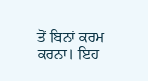ਤੋਂ ਬਿਨਾਂ ਕਰਮ ਕਰਨਾ। ਇਹ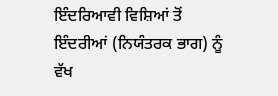ਇੰਦਰਿਆਵੀ ਵਿਸ਼ਿਆਂ ਤੋਂ ਇੰਦਰੀਆਂ (ਨਿਯੰਤਰਕ ਭਾਗ) ਨੂੰ ਵੱਖ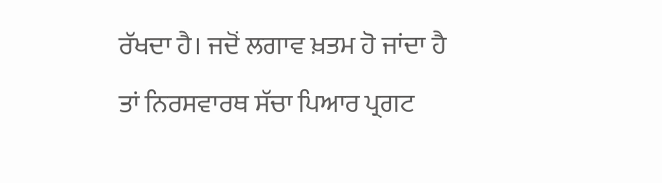ਰੱਖਦਾ ਹੈ। ਜਦੋਂ ਲਗਾਵ ਖ਼ਤਮ ਹੋ ਜਾਂਦਾ ਹੈ ਤਾਂ ਨਿਰਸਵਾਰਥ ਸੱਚਾ ਪਿਆਰ ਪ੍ਰਗਟ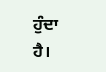ਹੁੰਦਾ ਹੈ।